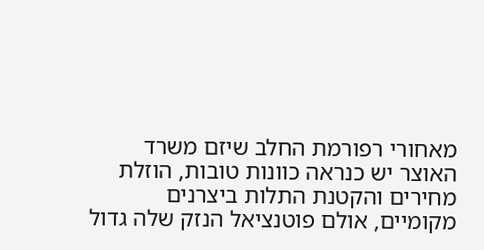מאחורי רפורמת החלב שיזם משרד האוצר יש כנראה כוונות טובות, הוזלת מחירים והקטנת התלות ביצרנים מקומיים, אולם פוטנציאל הנזק שלה גדול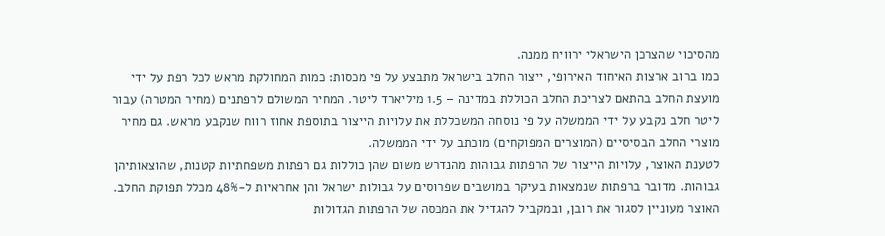מהסיכוי שהצרכן הישראלי ירוויח ממנה.
כמו ברוב ארצות האיחוד האירופי, ייצור החלב בישראל מתבצע על פי מכסות: כמות המחולקת מראש לכל רפת על ידי מועצת החלב בהתאם לצריכת החלב הכוללת במדינה – 1.5 מיליארד ליטר. המחיר המשולם לרפתנים (מחיר המטרה) עבור ליטר חלב נקבע על ידי הממשלה על פי נוסחה המשכללת את עלויות הייצור בתוספת אחוז רווח שנקבע מראש. גם מחיר מוצרי החלב הבסיסיים (המוצרים המפוקחים) מוכתב על ידי הממשלה.
לטענת האוצר, עלויות הייצור של הרפתות גבוהות מהנדרש משום שהן כוללות גם רפתות משפחתיות קטנות, שהוצאותיהן גבוהות. מדובר ברפתות שנמצאות בעיקר במושבים שפרוסים על גבולות ישראל והן אחראיות ל-48% מכלל תפוקת החלב. האוצר מעוניין לסגור את רובן, ובמקביל להגדיל את המכסה של הרפתות הגדולות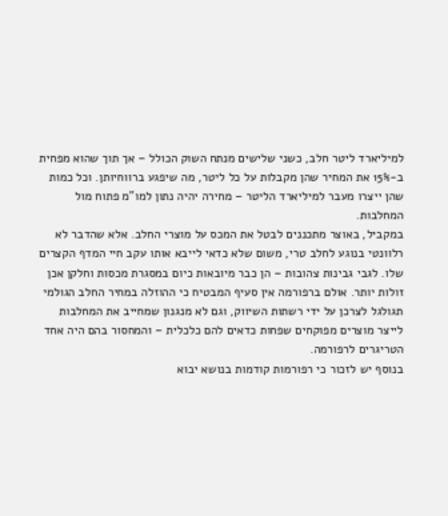למיליארד ליטר חלב, כשני שלישים מנתח השוק הכולל – אך תוך שהוא מפחית ב-15% את המחיר שהן מקבלות על כל ליטר, מה שיפגע ברווחיותן. וכל כמות שהן ייצרו מעבר למיליארד הליטר – מחירה יהיה נתון למו"מ פתוח מול המחלבות.
במקביל, באוצר מתכננים לבטל את המכס על מוצרי החלב. אלא שהדבר לא רלוונטי בנוגע לחלב טרי, משום שלא כדאי לייבא אותו עקב חיי המדף הקצרים שלו. לגבי גבינות צהובות – הן כבר מיובאות כיום במסגרת מכסות וחלקן אכן זולות יותר. אולם ברפורמה אין סעיף המבטיח כי ההוזלה במחיר החלב הגולמי תגולגל לצרכן על ידי רשתות השיווק, וגם לא מנגנון שמחייב את המחלבות לייצר מוצרים מפוקחים שפחות כדאים להם כלכלית – והמחסור בהם היה אחד הטריגרים לרפורמה.
בנוסף יש לזכור כי רפורמות קודמות בנושא יבוא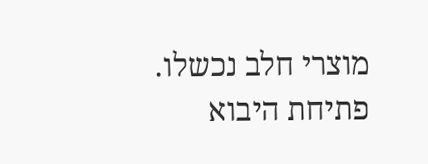מוצרי חלב נכשלו. פתיחת היבוא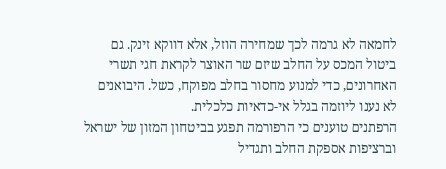לחמאה לא גרמה לכך שמחירה הוזל, אלא דווקא זינק. גם ביטול המכס על החלב שיזם שר האוצר לקראת חגי תשרי האחרונים, כדי למנוע מחסור בחלב מפוקח, כשל. היבואנים לא נענו ליוזמה בגלל אי-כדאיות כלכלית.
הרפתנים טוענים כי הרפורמה תפגע בביטחון המזון של ישראל וברציפות אספקת החלב ותגדיל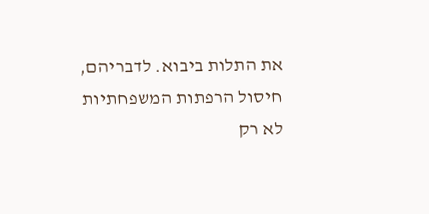את התלות ביבוא. לדבריהם, חיסול הרפתות המשפחתיות לא רק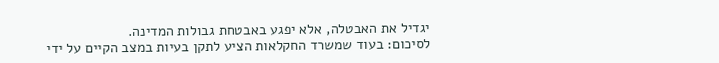יגדיל את האבטלה, אלא יפגע באבטחת גבולות המדינה.
לסיכום: בעוד שמשרד החקלאות הציע לתקן בעיות במצב הקיים על ידי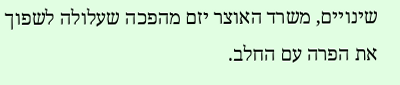שינויים, משרד האוצר יזם מהפכה שעלולה לשפוך את הפרה עם החלב.